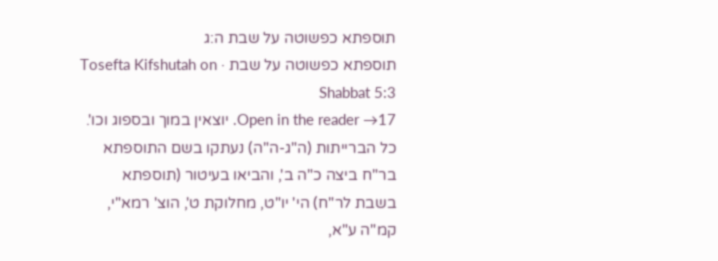תוספתא כפשוטה על שבת ה:ג
תוספתא כפשוטה על שבת · Tosefta Kifshutah on Shabbat 5:3
Open in the reader →17. יוצאין במוך ובספוג וכו'. כל הברייתות (ה"ג-ה"ה) נעתקו בשם התוספתא בר"ח ביצה כ"ה ב', והביאו בעיטור (תוספתא בשבת לר"ח) הי' יו"ט, מחלוקת ט', הוצ' רמא"י, קמ"ה ע"א,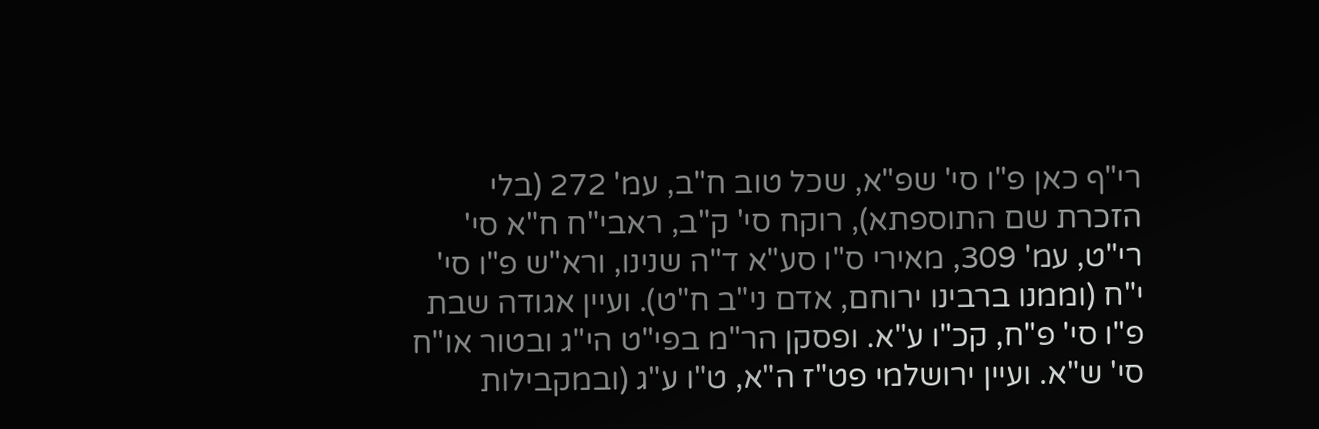רי"ף כאן פ"ו סי' שפ"א, שכל טוב ח"ב, עמ' 272 (בלי הזכרת שם התוספתא), רוקח סי' ק"ב, ראבי"ח ח"א סי' רי"ט, עמ' 309, מאירי ס"ו סע"א ד"ה שנינו, ורא"ש פ"ו סי' י"ח (וממנו ברבינו ירוחם, אדם ני"ב ח"ט). ועיין אגודה שבת פ"ו סי' פ"ח, קכ"ו ע"א. ופסקן הר"מ בפי"ט הי"ג ובטור או"ח סי' ש"א. ועיין ירושלמי פט"ז ה"א, ט"ו ע"ג (ובמקבילות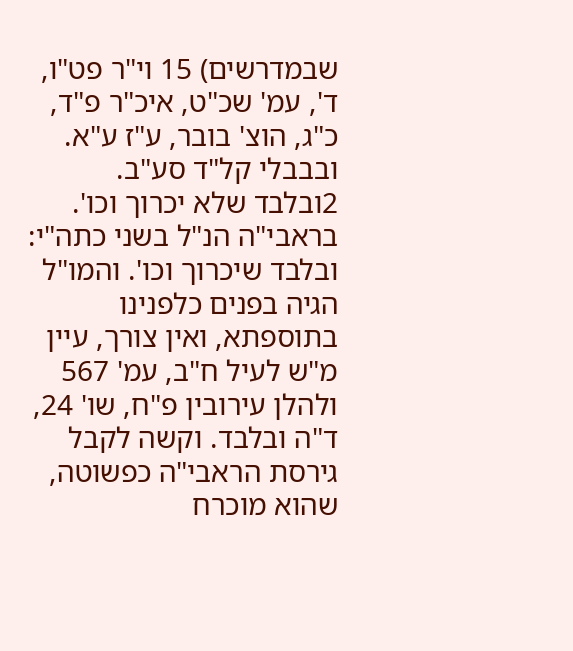שבמדרשים) 15 וי"ר פט"ו, ד', עמ' שכ"ט, איכ"ר פ"ד, כ"ג, הוצ' בובר, ע"ז ע"א. ובבבלי קל"ד סע"ב.
2ובלבד שלא יכרוך וכו'. בראבי"ה הנ"ל בשני כתה"י: ובלבד שיכרוך וכו'. והמו"ל הגיה בפנים כלפנינו בתוספתא, ואין צורך, עיין מ"ש לעיל ח"ב, עמ' 567 ולהלן עירובין פ"ח, שו' 24, ד"ה ובלבד. וקשה לקבל גירסת הראבי"ה כפשוטה, שהוא מוכרח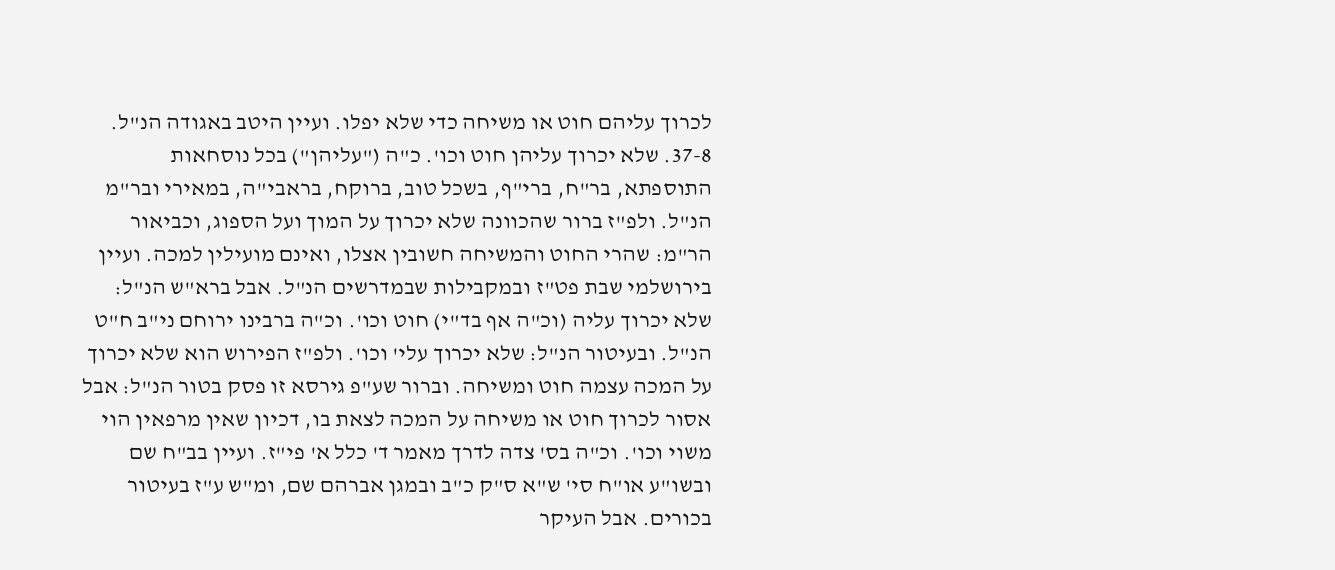לכרוך עליהם חוט או משיחה כדי שלא יפלו. ועיין היטב באגודה הנ"ל.
37-8. שלא יכרוך עליהן חוט וכו'. כ"ה ("עליהן") בכל נוסחאות התוספתא, בר"ח, ברי"ף, בשכל טוב, ברוקח, בראבי"ה, במאירי ובר"מ הנ"ל. ולפ"ז ברור שהכוונה שלא יכרוך על המוך ועל הספוג, וכביאור הר"מ: שהרי החוט והמשיחה חשובין אצלו, ואינם מועילין למכה. ועיין בירושלמי שבת פט"ז ובמקבילות שבמדרשים הנ"ל. אבל ברא"ש הנ"ל: שלא יכרוך עליה (וכ"ה אף בד"י) חוט וכו'. וכ"ה ברבינו ירוחם ני"ב ח"ט הנ"ל. ובעיטור הנ"ל: שלא יכרוך עלי' וכו'. ולפ"ז הפירוש הוא שלא יכרוך על המכה עצמה חוט ומשיחה. וברור שע"פ גירסא זו פסק בטור הנ"ל: אבל אסור לכרוך חוט או משיחה על המכה לצאת בו, דכיון שאין מרפאין הוי משוי וכו'. וכ"ה בס' צדה לדרך מאמר ד' כלל א' פי"ז. ועיין בב"ח שם ובשו"ע או"ח סי' ש"א ס"ק כ"ב ובמגן אברהם שם, ומ"ש ע"ז בעיטור בכורים. אבל העיקר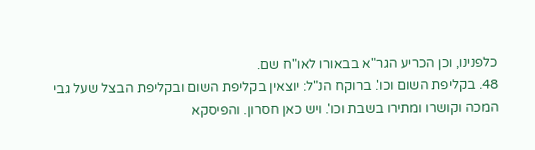כלפנינו, וכן הכריע הגר"א בבאורו לאו"ח שם.
48. בקליפת השום וכו'. ברוקח הנ"ל: יוצאין בקליפת השום ובקליפת הבצל שעל גבי המכה וקושרו ומתירו בשבת וכו'. ויש כאן חסרון. והפיסקא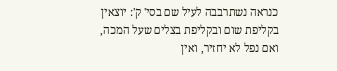כנראה נשתרבבה לעיל שם בסי' ק': יוצאין בקליפת שום ובקליפת בצלים שעל המכה, ואם נפל לא יחזיר, ואין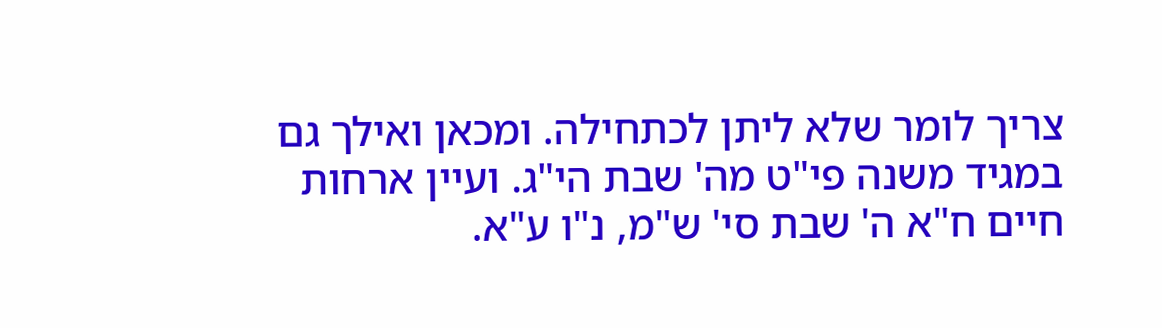צריך לומר שלא ליתן לכתחילה. ומכאן ואילך גם במגיד משנה פי"ט מה' שבת הי"ג. ועיין ארחות חיים ח"א ה' שבת סי' ש"מ, נ"ו ע"א.